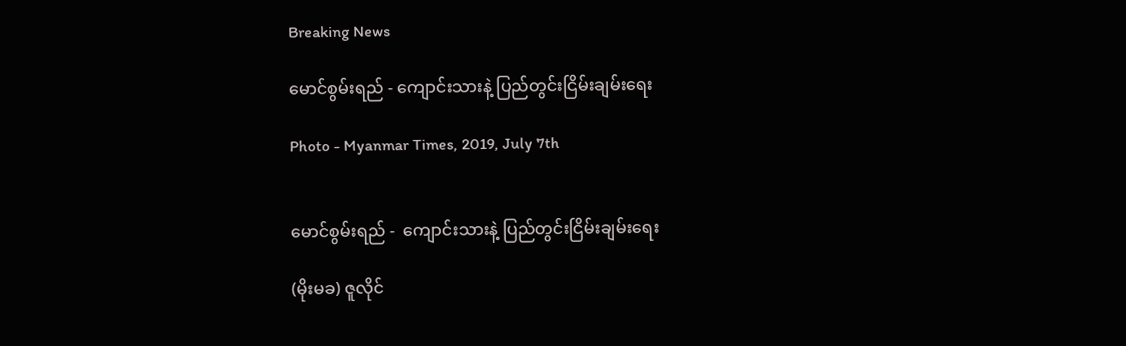Breaking News

မောင်စွမ်းရည် - ကျောင်းသားနဲ့ ပြည်တွင်းငြိမ်းချမ်းရေး

Photo - Myanmar Times, 2019, July 7th


မောင်စွမ်းရည် -  ကျောင်းသားနဲ့ ပြည်တွင်းငြိမ်းချမ်းရေး

(မိုးမခ) ဇူလိုင်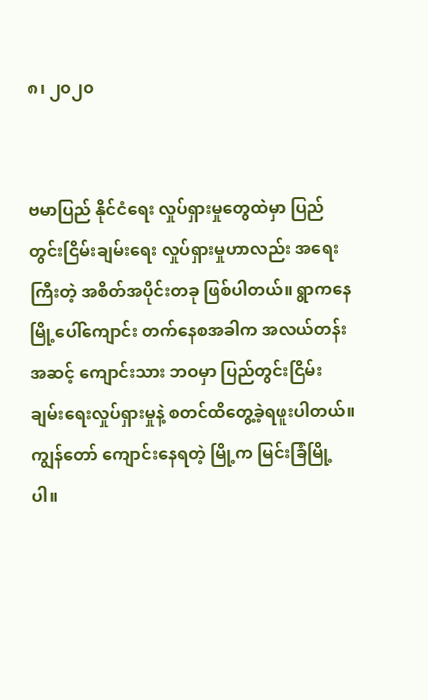၈၊ ၂၀၂၀


ဗမာပြည် နိုင်ငံရေး လှုပ်ရှားမှုတွေထဲမှာ ပြည်တွင်းငြိမ်းချမ်းရေး လှုပ်ရှားမှုဟာလည်း အရေးကြီးတဲ့ အစိတ်အပိုင်းတခု ဖြစ်ပါတယ်။ ရွာကနေ မြို့ပေါ်ကျောင်း တက်နေစအခါက အလယ်တန်းအဆင့် ကျောင်းသား ဘဝမှာ ပြည်တွင်းငြိမ်းချမ်းရေးလှုပ်ရှားမှုနဲ့ စတင်ထိတွေ့ခဲ့ရဖူးပါတယ်။ ကျွန်တော် ကျောင်းနေရတဲ့ မြို့က မြင်းခြံမြို့ပါ။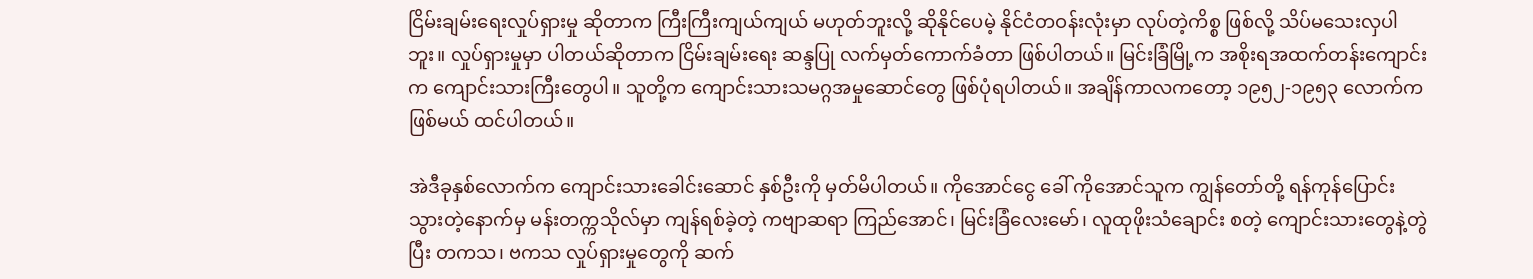ငြိမ်းချမ်းရေးလှုပ်ရှားမှု ဆိုတာက ကြီးကြီးကျယ်ကျယ် မဟုတ်ဘူးလို့ ဆိုနိုင်ပေမဲ့ နိုင်ငံတဝန်းလုံးမှာ လုပ်တဲ့ကိစ္စ ဖြစ်လို့ သိပ်မသေးလှပါဘူး။ လှုပ်ရှားမှုမှာ ပါတယ်ဆိုတာက ငြိမ်းချမ်းရေး ဆန္ဒပြု လက်မှတ်ကောက်ခံတာ ဖြစ်ပါတယ်။ မြင်းခြံမြို့က အစိုးရအထက်တန်းကျောင်းက ကျောင်းသားကြီးတွေပါ။ သူတို့က ကျောင်းသားသမဂ္ဂအမှုဆောင်တွေ ဖြစ်ပုံရပါတယ်။ အချိန်ကာလကတော့ ၁၉၅၂-၁၉၅၃ လောက်က ဖြစ်မယ် ထင်ပါတယ်။

အဲဒီခုနှစ်လောက်က ကျောင်းသားခေါင်းဆောင် နှစ်ဦးကို မှတ်မိပါတယ်။ ကိုအောင်ငွေ ခေါ် ကိုအောင်သူက ကျွန်တော်တို့ ရန်ကုန်ပြောင်းသွားတဲ့နောက်မှ မန်းတက္ကသိုလ်မှာ ကျန်ရစ်ခဲ့တဲ့ ကဗျာဆရာ ကြည်အောင်၊ မြင်းခြံလေးမော်၊ လူထုဖိုးသံချောင်း စတဲ့ ကျောင်းသားတွေနဲ့တွဲပြီး တကသ၊ ဗကသ လှုပ်ရှားမှုတွေကို ဆက်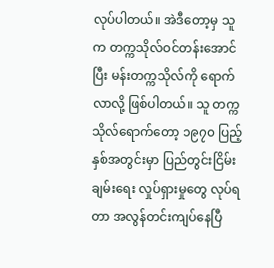လုပ်ပါတယ်။ အဲဒီတော့မှ သူက တက္ကသိုလ်ဝင်တန်းအောင်ပြီး မန်းတက္ကသိုလ်ကို ရောက်လာလို့ ဖြစ်ပါတယ်။ သူ တက္ကသိုလ်ရောက်တော့ ၁၉၇၀ ပြည့်နှစ်အတွင်းမှာ ပြည်တွင်းငြိမ်းချမ်းရေး လှုပ်ရှားမှုတွေ လုပ်ရတာ အလွန်တင်းကျပ်နေပြီ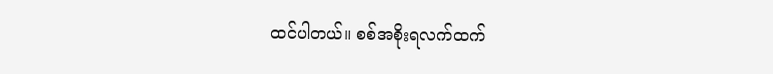ထင်ပါတယ်။ စစ်အစိုးရလက်ထက်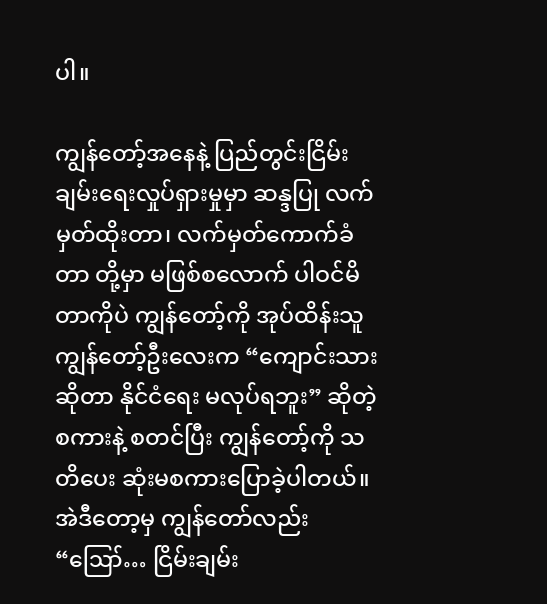ပါ။

ကျွန်တော့်အနေနဲ့ ပြည်တွင်းငြိမ်းချမ်းရေးလှုပ်ရှားမှုမှာ ဆန္ဒပြု လက်မှတ်ထိုးတာ၊ လက်မှတ်ကောက်ခံတာ တို့မှာ မဖြစ်စလောက် ပါဝင်မိတာကိုပဲ ကျွန်တော့်ကို အုပ်ထိန်းသူ ကျွန်တော့်ဦးလေးက “ကျောင်းသားဆိုတာ နိုင်ငံရေး မလုပ်ရဘူး” ဆိုတဲ့ စကားနဲ့ စတင်ပြီး ကျွန်တော့်ကို သတိပေး ဆုံးမစကားပြောခဲ့ပါတယ်။ အဲဒီတော့မှ ကျွန်တော်လည်း “ဪ… ငြိမ်းချမ်း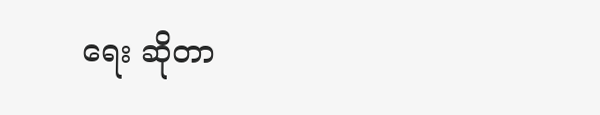ရေး ဆိုတာ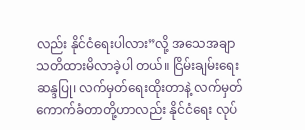လည်း နိုင်ငံရေးပါလား”လို့ အသေအချာ သတိထားမိလာခဲ့ပါ တယ်။ ငြိမ်းချမ်းရေး ဆန္ဒပြု၊ လက်မှတ်ရေးထိုးတာနဲ့ လက်မှတ်ကောက်ခံတာတို့ဟာလည်း နိုင်ငံရေး လုပ်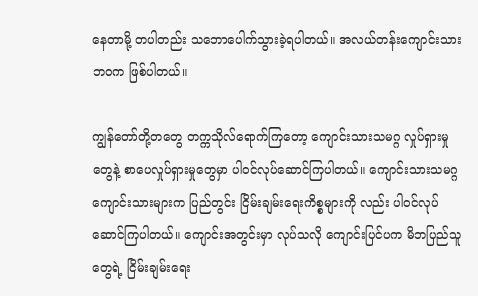နေတာမို့ တပါတည်း သဘောပေါက်သွားခဲ့ရပါတယ်။ အလယ်တန်းကျောင်းသားဘဝက ဖြစ်ပါတယ်။

ကျွန်တော်တို့တတွေ တက္ကသိုလ်ရောက်ကြတော့ ကျောင်းသားသမဂ္ဂ လှုပ်ရှားမှုတွေနဲ့ စာပေလှုပ်ရှားမှုတွေမှာ ပါဝင်လုပ်ဆောင်ကြပါတယ်။ ကျောင်းသားသမဂ္ဂ ကျောင်းသားများက ပြည်တွင်း ငြိမ်းချမ်းရေးကိစ္စများကို လည်း ပါဝင်လုပ်ဆောင်ကြပါတယ်။ ကျောင်းအတွင်းမှာ လုပ်သလို ကျောင်းပြင်ပက မိဘပြည်သူတွေရဲ့ ငြိမ်းချမ်းရေး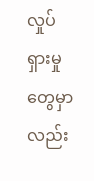လှုပ်ရှားမှုတွေမှာလည်း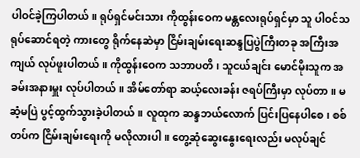ပါဝင်ခဲ့ကြပါတယ်။ ရုပ်ရှင်မင်းသား ကိုထွန်းဝေက မန္တလေးရုပ်ရှင်မှာ သူ ပါဝင်သရုပ်ဆောင်ရတဲ့ ကားတွေ ရိုက်နေဆဲမှာ ငြိမ်းချမ်းရေးဆန္ဒပြပွဲကြီးတခု အကြီးအကျယ် လုပ်ဖူးပါတယ်။ ကိုထွန်းဝေက သဘာပတိ၊ သူငယ်ချင်း မောင်မိုးသူက အခမ်းအနားမှူး လုပ်ပါတယ်။ အိမ်တော်ရာ ဆယ့်လေးခန်း ဇရပ်ကြီးမှာ လုပ်တာ။ မဆံ့မပြဲ ပွင့်ထွက်သွားခဲ့ပါတယ်။ လူထုက ဆန္ဒဘယ်လောက် ပြင်းပြနေပါစေ၊ စစ်တပ်က ငြိမ်းချမ်းရေးကို မလိုလားပါ။ တွေ့ဆုံဆွေးနွေးရေးလည်း မလုပ်ချင်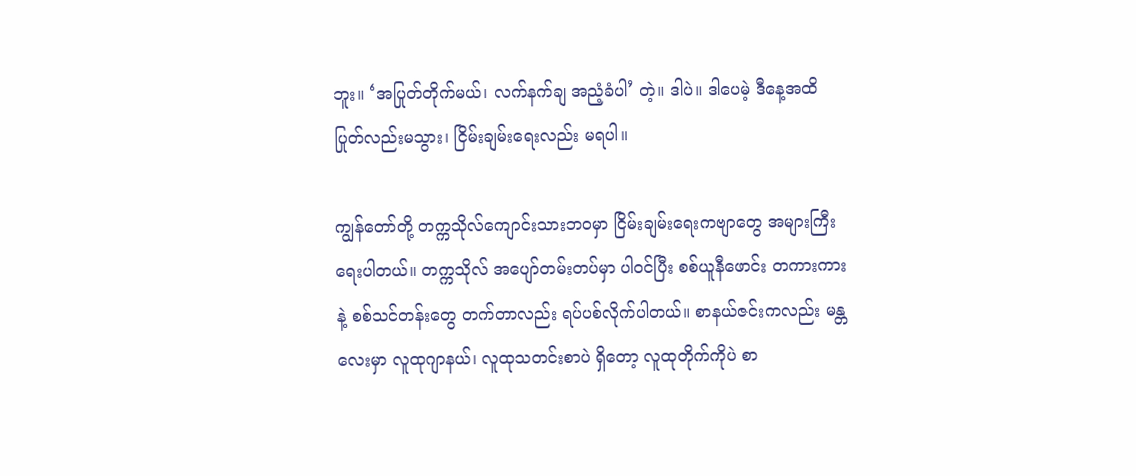ဘူး။ ‘အပြုတ်တိုက်မယ်၊ လက်နက်ချ အညံ့ခံပါ’ တဲ့။ ဒါပဲ။ ဒါပေမဲ့ ဒီနေ့အထိ ပြုတ်လည်းမသွား၊ ငြိမ်းချမ်းရေးလည်း မရပါ။

ကျွန်တော်တို့ တက္ကသိုလ်ကျောင်းသားဘဝမှာ ငြိမ်းချမ်းရေးကဗျာတွေ အများကြီး ရေးပါတယ်။ တက္ကသိုလ် အပျော်တမ်းတပ်မှာ ပါဝင်ပြီး စစ်ယူနီဖောင်း တကားကားနဲ့ စစ်သင်တန်းတွေ တက်တာလည်း ရပ်ပစ်လိုက်ပါတယ်။ စာနယ်ဇင်းကလည်း မန္တလေးမှာ လူထုဂျာနယ်၊ လူထုသတင်းစာပဲ ရှိတော့ လူထုတိုက်ကိုပဲ စာ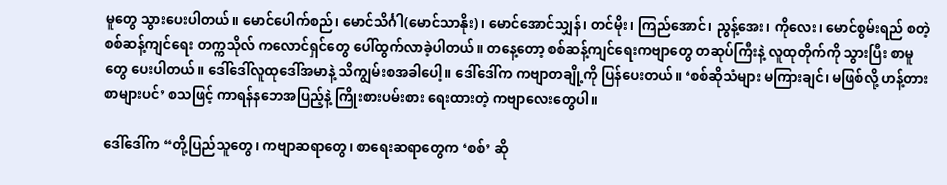မူတွေ သွားပေးပါတယ်။ မောင်ပေါက်စည်၊ မောင်သိင်္ဂါ(မောင်သာနိုး)၊ မောင်အောင်သျှန်၊ တင်မိုး၊ ကြည်အောင်၊ ညွန့်အေး၊ ကိုလေး၊ မောင်စွမ်းရည် စတဲ့ စစ်ဆန့်ကျင်ရေး တက္ကသိုလ် ကလောင်ရှင်တွေ ပေါ်ထွက်လာခဲ့ပါတယ်။ တနေ့တော့ စစ်ဆန့်ကျင်ရေးကဗျာတွေ တဆုပ်ကြီးနဲ့ လူထုတိုက်ကို သွားပြီး စာမူတွေ ပေးပါတယ်။ ဒေါ်ဒေါ်လူထုဒေါ်အမာနဲ့ သိကျွမ်းစအခါပေါ့။ ဒေါ်ဒေါ်က ကဗျာတချို့ကို ပြန်ပေးတယ်။ ‘စစ်ဆိုသံများ မကြားချင်၊ မဖြစ်လို့ ဟန့်တားစာများပင်’ စသဖြင့် ကာရန်နဘေအပြည့်နဲ့ ကြိုးစားပမ်းစား ရေးထားတဲ့ ကဗျာလေးတွေပါ။

ဒေါ်ဒေါ်က “တို့ပြည်သူတွေ၊ ကဗျာဆရာတွေ၊ စာရေးဆရာတွေက ‘စစ်’ ဆို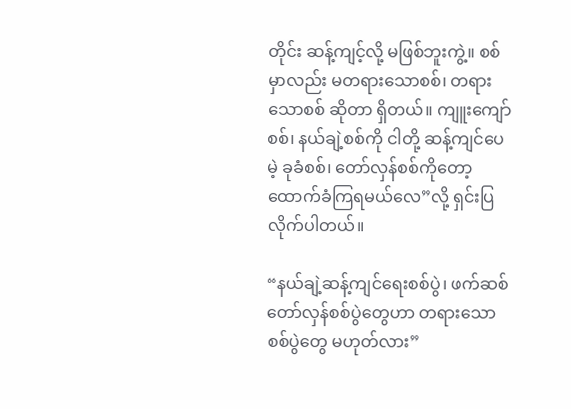တိုင်း ဆန့်ကျင့်လို့ မဖြစ်ဘူးကွဲ့။ စစ်မှာလည်း မတရားသောစစ်၊ တရားသောစစ် ဆိုတာ ရှိတယ်။ ကျူးကျော်စစ်၊ နယ်ချဲ့စစ်ကို ငါတို့ ဆန့်ကျင်ပေမဲ့ ခုခံစစ်၊ တော်လှန်စစ်ကိုတော့ ထောက်ခံကြရမယ်လေ”လို့ ရှင်းပြလိုက်ပါတယ်။

“နယ်ချဲ့ဆန့်ကျင်ရေးစစ်ပွဲ၊ ဖက်ဆစ်တော်လှန်စစ်ပွဲတွေဟာ တရားသောစစ်ပွဲတွေ မဟုတ်လား”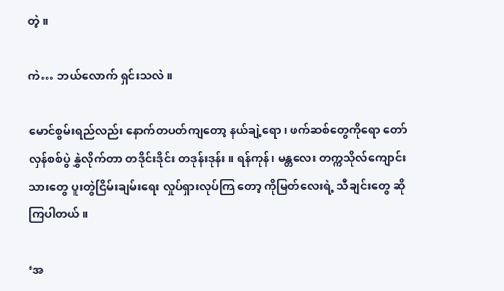တဲ့။

ကဲ… ဘယ်လောက် ရှင်းသလဲ။

မောင်စွမ်းရည်လည်း နောက်တပတ်ကျတော့ နယ်ချဲ့ရော၊ ဖက်ဆစ်တွေကိုရော တော်လှန်စစ်ပွဲ နွှဲလိုက်တာ တဒိုင်းဒိုင်း တဒုန်းဒုန်း။ ရန်ကုန်၊ မန္တလေး တက္ကသိုလ်ကျောင်းသားတွေ ပူးတွဲငြိမ်းချမ်းရေး လှုပ်ရှားလုပ်ကြ တော့ ကိုမြတ်လေးရဲ့ သီချင်းတွေ ဆိုကြပါတယ်။

‘အ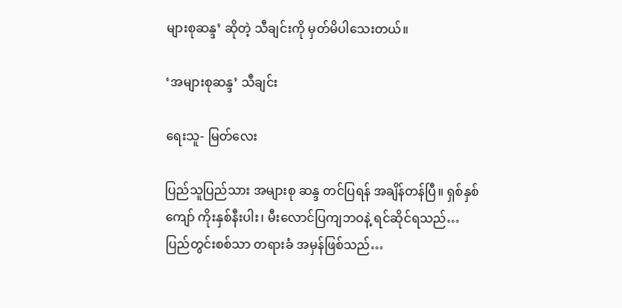များစုဆန္ဒ’ ဆိုတဲ့ သီချင်းကို မှတ်မိပါသေးတယ်။

‘အများစုဆန္ဒ’ သီချင်း

ရေးသူ- မြတ်လေး

ပြည်သူပြည်သား အများစု ဆန္ဒ တင်ပြရန် အချိန်တန်ပြီ။ ရှစ်နှစ်ကျော် ကိုးနှစ်နီးပါး၊ မီးလောင်ပြကျဘဝနဲ့ ရင်ဆိုင်ရသည်… ပြည်တွင်းစစ်သာ တရားခံ အမှန်ဖြစ်သည်…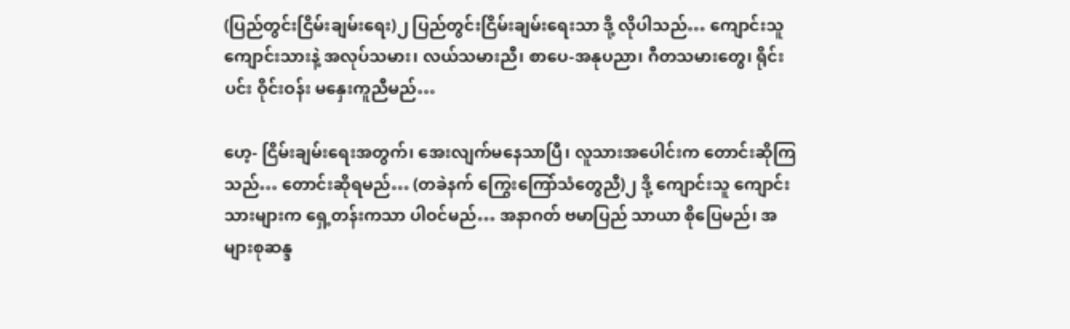(ပြည်တွင်းငြိမ်းချမ်းရေး)၂ ပြည်တွင်းငြိမ်းချမ်းရေးသာ ဒို့ လိုပါသည်… ကျောင်းသူ ကျောင်းသားနဲ့ အလုပ်သမား၊ လယ်သမားညီ၊ စာပေ-အနုပညာ၊ ဂီတသမားတွေ၊ ရိုင်းပင်း ဝိုင်းဝန်း မနှေးကူညီမည်…

ဟေ့- ငြိမ်းချမ်းရေးအတွက်၊ အေးလျက်မနေသာပြီ၊ လူသားအပေါင်းက တောင်းဆိုကြသည်… တောင်းဆိုရမည်… (တခဲနက် ကြွေးကြော်သံတွေညီ)၂ ဒို့ ကျောင်းသူ ကျောင်းသားများက ရှေ့တန်းကသာ ပါဝင်မည်… အနာဂတ် ဗမာပြည် သာယာ စိုပြေမည်၊ အများစုဆန္ဒ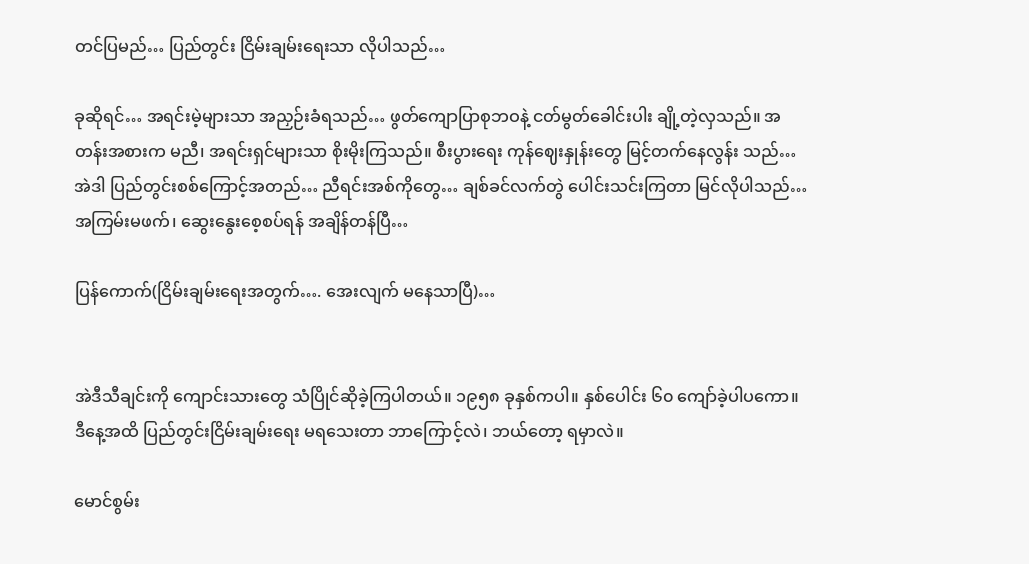တင်ပြမည်… ပြည်တွင်း ငြိမ်းချမ်းရေးသာ လိုပါသည်…

ခုဆိုရင်… အရင်းမဲ့များသာ အညှဉ်းခံရသည်… ဖွတ်ကျောပြာစုဘဝနဲ့ ငတ်မွတ်ခေါင်းပါး ချို့တဲ့လှသည်။ အတန်းအစားက မညီ၊ အရင်းရှင်များသာ စိုးမိုးကြသည်။ စီးပွားရေး ကုန်ဈေးနှုန်းတွေ မြင့်တက်နေလွန်း သည်… အဲဒါ ပြည်တွင်းစစ်ကြောင့်အတည်… ညီရင်းအစ်ကိုတွေ… ချစ်ခင်လက်တွဲ ပေါင်းသင်းကြတာ မြင်လိုပါသည်… အကြမ်းမဖက်၊ ဆွေးနွေးစေ့စပ်ရန် အချိန်တန်ပြီ…

ပြန်ကောက်(ငြိမ်းချမ်းရေးအတွက်…. အေးလျက် မနေသာပြီ)…


အဲဒီသီချင်းကို ကျောင်းသားတွေ သံပြိုင်ဆိုခဲ့ကြပါတယ်။ ၁၉၅၈ ခုနှစ်ကပါ။ နှစ်ပေါင်း ၆၀ ကျော်ခဲ့ပါပကော။ ဒီနေ့အထိ ပြည်တွင်းငြိမ်းချမ်းရေး မရသေးတာ ဘာကြောင့်လဲ၊ ဘယ်တော့ ရမှာလဲ။

မောင်စွမ်း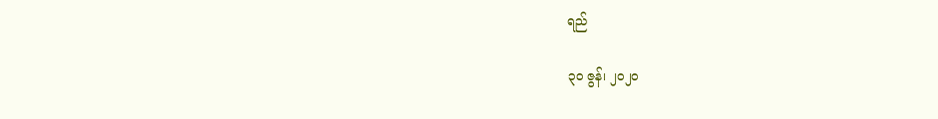ရည်

၃၀ ဇွန်၊ ၂၀၂၀